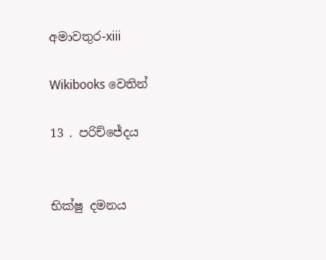අමාවතුර-xiii

Wikibooks වෙතින්

13 . පරිච්ජේදය


භික්ෂු දමනය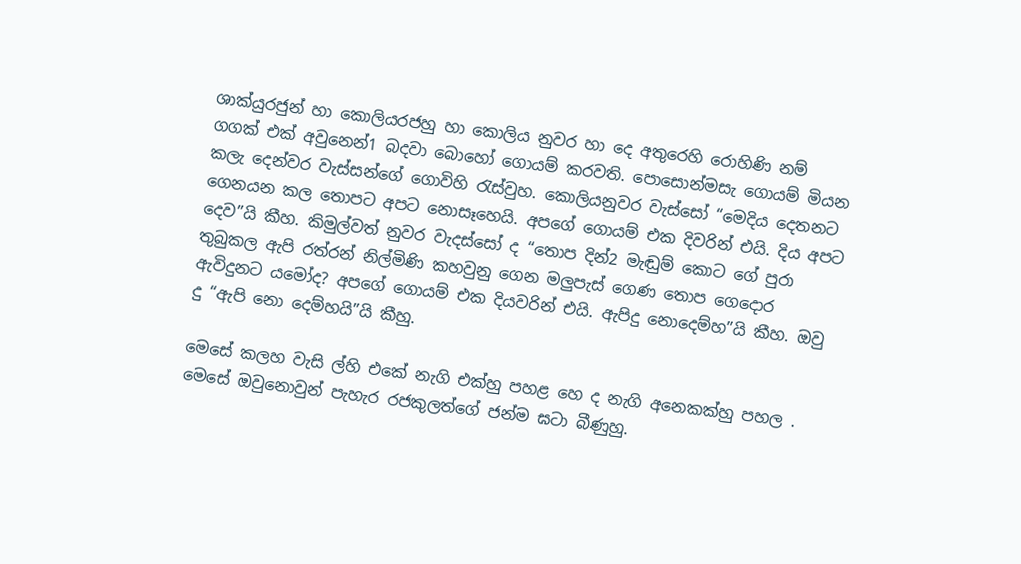ශාක්යුරජුන් හා කොලියරජහු හා කොලිය නුවර හා දෙ අතුරෙහි රොහිණි නම් ගගක් එක් අවුනෙන්1 බදවා බොහෝ ගොයම් කරවති. පොසොන්මසැ ගොයම් මියන කලැ දෙන්වර වැස්සන්ගේ ගොවිහි රැස්වුහ. කොලියනුවර වැස්සෝ “මෙදිය දෙතනට ගෙනයන කල තොපට අපට නොසෑහෙයි. අපගේ ගොයම් එක දිවරින් එයි. දිය අපට දෙව”යි කීහ. කිමුල්වත් නුවර වැදස්සෝ ද “තොප දින්2 මැඬුම් කොට ගේ පුරා තුබුකල ඇපි රත්රන් නිල්මිණි කහවුනු ගෙන මලුපැස් ගෙණ තොප ගෙදොර ඇවිදුනට යමෝද? අපගේ ගොයම් එක දියවරින් එයි. ඇපිදු නොදෙම්හ”යි කීහ. ඔවු දු “ඇපි නො දෙම්හයි”යි කීහු.

මෙසේ කලහ වැසි ල්හි එකේ නැගි එක්හු පහළ හෙ ද නැගි අනෙකක්හු පහල . මෙසේ ඔවුනොවුන් පැහැර රජකුලත්ගේ ජන්ම ඝටා බීණුහු.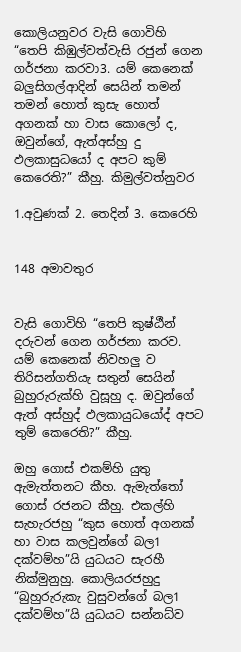කොලියනුවර වැසි ගොවිහි “තෙපි කිඹුල්වත්වැසි රජුන් ගෙන ගර්ජනා කරවා3. යම් කෙනෙක් බලුසිගල්ආදින් සෙයින් තමන් තමන් හොත් කුසැ හොත් අගනක් හා වාස කොලෝ ද, ඔවුන්ගේ, ඇත්අස්හු දු ඵලකාසුධයෝ ද අපට කුම් කෙරෙති?” කීහු. කිමුල්වත්නුවර

1.අවුණක් 2. තෙදින් 3. කෙරෙහි


148 අමාවතුර


වැසි ගොවිහි “තෙපි කුෂ්ඨීන් දරුවන් ගෙන ගර්ජනා කරව. යම් කෙනෙක් නිවහලු ව තිරිසන්ගතියැ සතුන් සෙයින් බුහුරුරුක්හි වුසූහු ද. ඔවුන්ගේ ඇත් අස්හුද් ඵලකායුධයෝද් අපට තුම් කෙරෙති?” කීහු.

ඔහු ගොස් එකම්හි යුතු ඇමැත්තනට කීහ. ඇමැත්තෝ ගොස් රජනට කීහු. එකල්හි සැහැරජහු “කුස හොත් අගනක් හා වාස කලවුන්ගේ බල1 දක්වම්හ”යි යුධයට සැරහී නික්මුනුහු. කොලියරජහුදු “බුහුරුරුකැ වුසුවන්ගේ බල1 දක්වම්හ”යි යුධයට සන්නධ්ව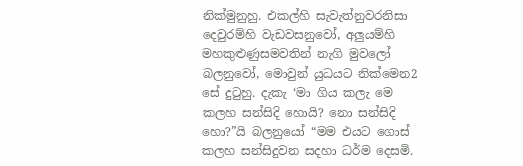නික්මුනුහු. එකල්හි සැවැත්නුවරනිසා දෙවුරම්හි වැඩවසනුවෝ, අලුයම්හි මහකුළුණුසමවතින් නැගි මුවලෝ බලනුවෝ, මොවුන් යුධයට නික්මෙන2 සේ දුටුහු. දැකැ ‘මා ගිය කලැ මෙ කලහ සන්සිදි හොයි? නො සන්සිදි හො?”යි බලනුයෝ “මම එයට ගොස් කලහ සන්සිදුවන සදහා ධර්ම දෙසමි.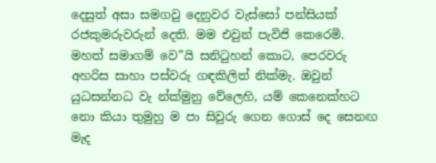දෙසුත් අසා සමගවු දෙනුවර වැස්සෝ පන්සියක් රජකුමරුවරුන් දෙති. මම එවුන් පැවිජි කෙරෙමි. මහත් සමාගම් වෙ”යි සනිටුහන් කොට, පෙරවරු අහරිස සාහා පස්වරු ගඳකිලිත් නික්මැ. ඔවුන් යුධසන්නධ වැ න්ක්මුනු වේලෙහි, යම් කෙනෙක්හට නො කියා තුමුහු ම පා සිවුරු ගෙන ගොස් දෙ සෙනඟ මැද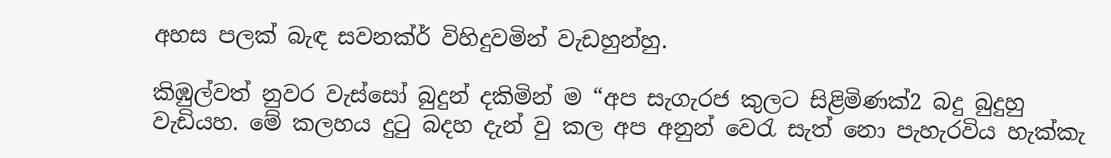අහස පලක් බැඳ සවනක්ර් විහිදුවමින් වැඩහුන්හු.

කිඹුල්වත් නුවර වැස්සෝ බුදුන් දකිමින් ම “අප සැගැරජ කුලට සිළිමිණක්2 බදු බුදුහු වැඩියහ. මේ කලහය දුටු බදහ දැන් වු කල අප අනුන් වෙරැ සැත් නො පැහැරවිය හැක්කැ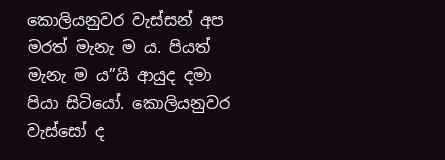කොලියනුවර වැස්සන් අප මරත් මැනැ ම ය. පියත් මැනැ ම ය”යි ආයුද දමා පියා සිටියෝ. කොලියනුවර වැස්සෝ ද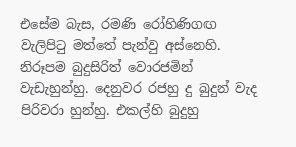එසේම බැස, රමණි රෝහිණිගඟ වැලිපිටු මත්තේ පැන්වු අස්නෙහි. නිරූපම බුදුසිරිත් වොරජමින් වැඩැහුන්හු. දෙනුවර රජහු දු බුදුන් වැද පිරිවරා හුන්හු. එකල්හි බුදුහු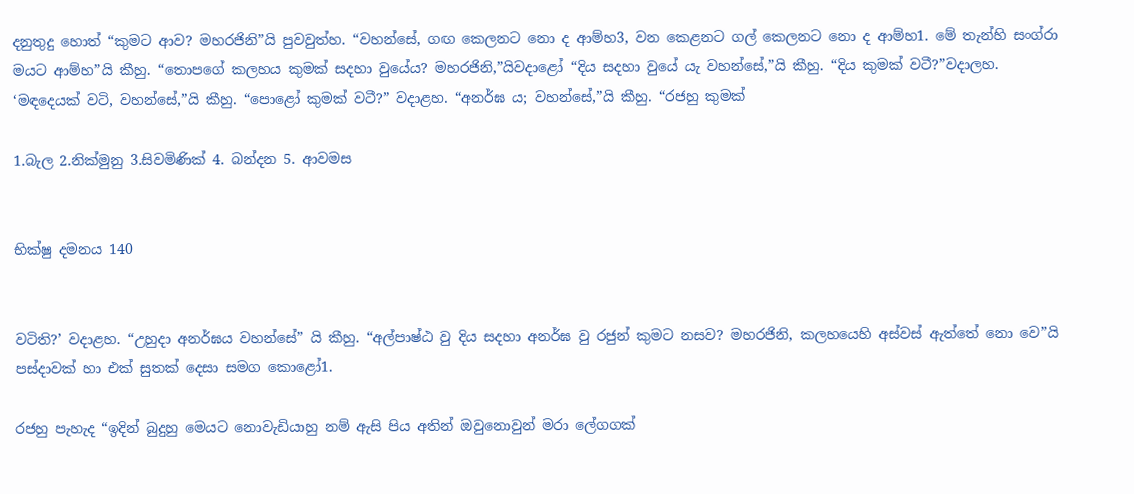දනුතුදු හොත් “කුමට ආව? මහරජිනි”යි පුවවුත්හ. “වහන්සේ, ගඟ කෙලනට නො ද ආම්හ3, වන කෙළනට ගල් කෙලනට නො ද ආම්හ1. මේ තැන්හි සංග්රා මයට ආම්හ”යි කීහු. “තොපගේ කලහය කුමක් සදහා වුයේය? මහරජිනි,”යිවදාළෝ “දිය සදහා වුයේ යැ වහන්සේ,”යි කීහු. “දිය කුමක් වටී?”වදාලහ. ‘මඳදෙයක් වටි, වහන්සේ,”යි කීහු. “පොළෝ කුමක් වටී?” වදාළහ. “අනර්ඝ ය; වහන්සේ,”යි කීහු. “රජහු කුමක්

1.බැල 2.නික්මුනු 3.සිවමිණික් 4. බන්දන 5. ආවමස


භික්ෂු දමනය 140


වටිති?’ වදාළහ. “උහුදා අනර්ඝය වහන්සේ” යි කීහු. “අල්පාෂ්ඨ වු දිය සදහා අනර්ඝ වු රජුන් කුමට නසව? මහරජිනි, කලහයෙහි අස්වස් ඇත්තේ නො වෙ”යි පස්දාවක් හා එක් සුතක් දෙසා සමග කොළෝ1.

රජහු පැහැද “ඉදින් බුදුහු මෙයට නොවැඩියාහු නම් ඇසි පිය අතින් ඔවුනොවුන් මරා ලේගගක්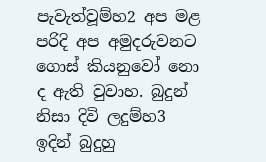පැවැත්වූම්හ2 අප මළ පරිදි අප අමුදරුවනට ගොස් කියනුවෝ නො ද ඇති වුවාහ. බුදුන් නිසා දිවි ලදුම්හ3 ඉදින් බුදුහු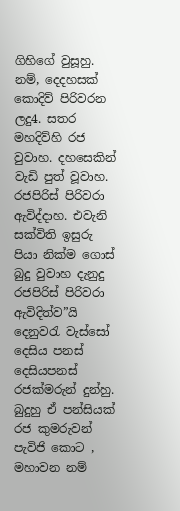ගිහිගේ වුසූහු. නම්, දෙදහසක් කොදිව් පිරිවරන ලදු4. සතර මහදිව්හි රජ වුවාහ. දහසෙකින් වැඩි පුත් වූවාහ. රජපිරිස් පිරිවරා ඇවිද්දාහ. එවැනි සක්විති ඉසුරු පියා නික්ම ගොස් බුදු වුවාහ දැනුදු රජපිරිස් පිරිවරා ඇවිදිත්ව”යි දෙනුවරැ වැස්සෝ දෙසිය පනස් දෙසියපනස් රජක්මරුන් දුන්හු. බුදුහු ඒ පන්සියක් රජ කුමරුවන් පැවිජි කොට , මහාවන නම්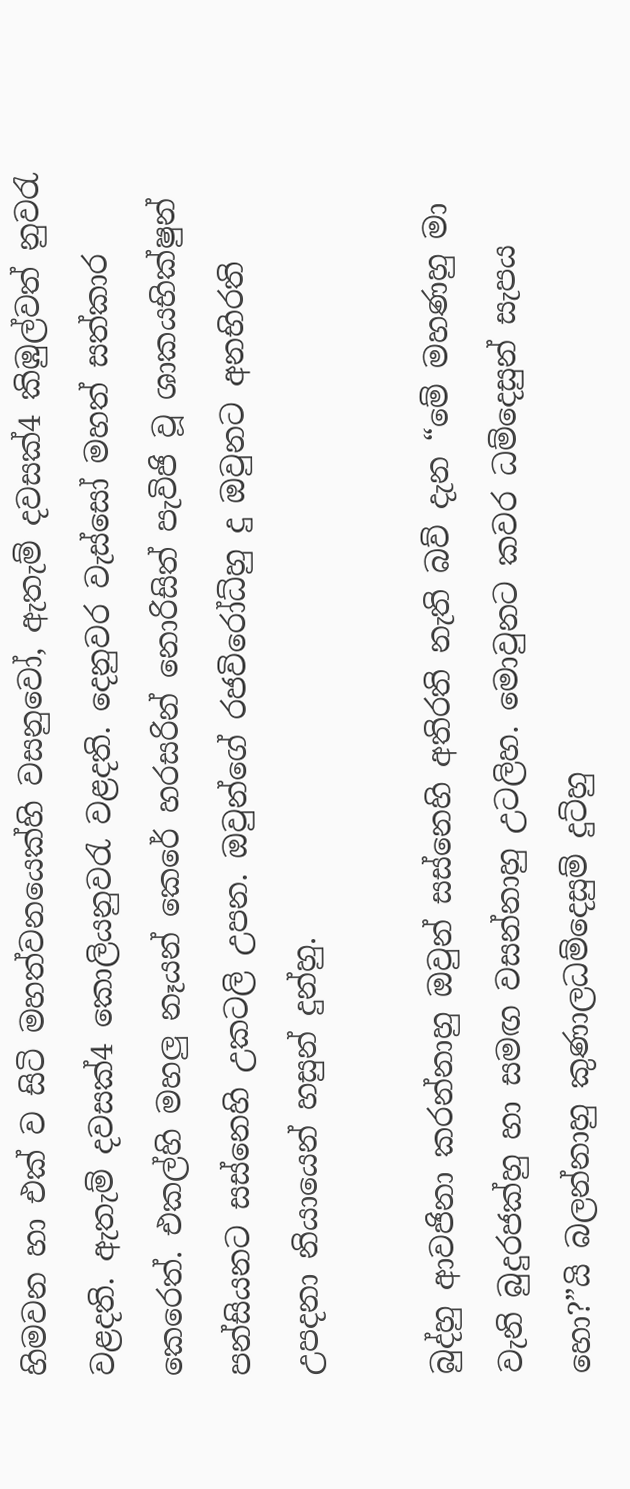හිමවන හා එක් ව සිටි මහත්වනයෙක්හි වසනුවෝ, ඇතැම් දවසක්4 කිඹුල්වත් නුවරැ වළදති. ඇතැම් දවසක්4 කොලියනුවරැ වළදති. දෙනුවර වැස්සෝ මහත් සත්කාර කෙරෙත්. එකල්හි මහලු නෑයන් කෙරේ හරසරින් නොරිසිත් පැවිජි වූ ශාකයභික්ෂුන් පන්සියනට සස්නෙහි උකටලි උපන. ඔවුන්ගේ රජවිරෝධ්හු දු ඔවුනට අනභිරති උපදනා නියායෙන් හසුන් දුන්හු.

බුද්හු ආවජිනා කරන්නාහු ඔවුන් සස්නෙහි අතිරති නැති බව් දැන “මේ මහණහු මා වැනි බුදුරජක්හු හා සමඟ වසන්නාහු උටලිහ. මොවුනට කවර ධම්දෙසුන් සැපය හො?”යි බලන්නාහු කුණාලධම්දෙසුම් දුට්හු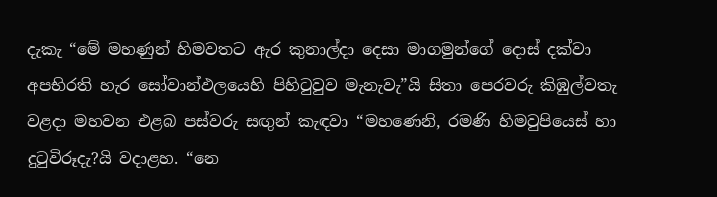දැකැ “මේ මහණුන් හිමවතට ඇර කුනාල්දා දෙසා මාගමුන්ගේ දොස් දක්වා අපභිරති හැර සෝවාන්ඵලයෙහි පිහිටුවුව මැනැවැ”යි සිතා පෙරවරු කිඹුල්වතැ වළදා මහවන එළබ පස්වරු සඟුන් කැඳවා “මහණෙනි, රමණි හිමවුපියෙස් හා දුටුවිරූදැ?යි වදාළහ. “නෙ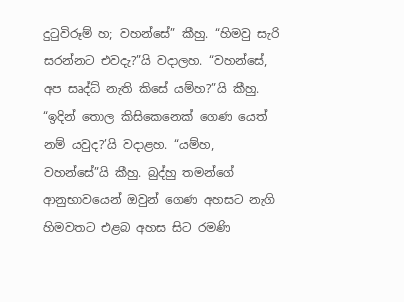දුටුවිරූම් හ; වහන්සේ” කීහු. “හිමවු සැරි සරන්නට එවදැ?”යි වදාලහ. “වහන්සේ, අප සෘද්ධ් නැති කිසේ යම්හ?”යි කීහු. “ඉදින් තොල කිසිකෙනෙක් ගෙණ යෙත් නම් යවුද?’යි වදාළහ. “යම්හ, වහන්සේ”යි කීහු. බුද්හු තමන්ගේ ආනුභාවයෙන් ඔවුන් ගෙණ අහසට නැගි හිමවතට එළබ අහස සිට රමණි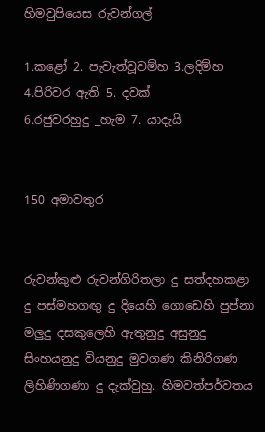හිමවුපියෙස රුවන්ගල්

1.කළෝ 2. පැවැත්වූවම්හ 3.ලදිම්හ 4.පිරිවර ඇති 5. දවක් 6.රජුවරහුදු ‍‍‍‍‍‍‍‍‍‍‍‍‍‍‍‍‍‍‍‍‍‍‍‍‍‍‍‍‍‍‍‍_හැම 7. යාදැයි


150 අමාවතුර


රුවන්කුළු රුවන්ගිරිතලා දු සත්දහකළා දු පස්මහගඟු දු දියෙහි ගොඩෙහි පුප්නා මලුදු දසකුලෙහි ඇතුනුදු අසුනුදු සිංහයනුදු වියනුදු මුවගණ කිනිරිගණ ලිහිණිගණා දු දැක්වුහු. හිමවත්පර්වතය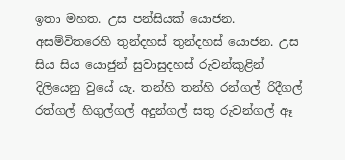ඉතා මහත. උස පන්සියක් යොජන. අසම්විතරෙහි තුන්දහස් තුන්දහස් යොජන. උස සිය සිය යොජුන් සුවාසුදහස් රුවන්කුළින් දිලියෙනු වුයේ යැ. තන්හි තන්හි රන්ගල් රිදීගල් රත්ගල් හිගුල්ගල් අදුන්ගල් සතු රුවන්ගල් ඈ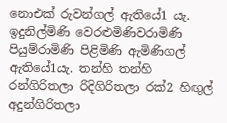නොඑක් රුවන්ගල් ඇතියේ1 යැ. ඉදුනිල්මිණි වෙරළුමිණිවරාමිණි පියුම්රාමිණි පිළිමිණි ඇමිණිගල් ඇතියේ1යැ. තන්හි තන්හි රන්ගිරිතලා රිදිගිරිතලා රක්2 හිඟුල් අදුන්ගිරිතලා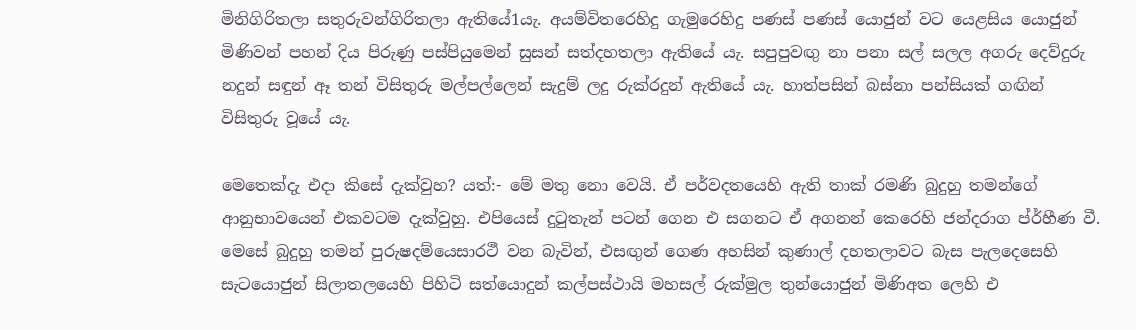මිනිගිරිතලා සතුරුවන්ගිරිතලා ඇතියේ1යැ. අයම්විතරෙහිදු ගැමුරෙහිදු පණස් පණස් යොජුන් වට යෙළසිය යොජුන් මිණිවන් පහන් දිය පිරුණු පස්පියුමෙන් සුසන් සත්දහතලා ඇතියේ යැ. සපුපුවඟු නා පනා සල් සලල අගරු දෙව්දුරු නදුන් සඳුන් ඈ තන් විසිතුරු මල්පල්ලෙන් සැදුම් ලදු රුක්රදුන් ඇතියේ යැ. හාත්පසින් බස්නා පන්සියක් ගඟින් විසිතුරු වූයේ යැ.

මෙතෙක්දැ එදා කිසේ දැක්වුහ? යත්:- මේ මතු නො වෙයි. ඒ පර්වදතයෙහි ඇති තාක් රමණි බුදුහු තමන්ගේ ආනුභාවයෙන් එකවටම දැක්වුහු. එපියෙස් දුටුතැන් පටන් ගෙන එ සගනට ඒ අගනන් කෙරෙහි ජන්දරාග ප්ර්හීණ වී. මෙසේ බුදුහු තමන් පුරුෂදම්යෙසාරථී වන බැවින්, එසඟුන් ගෙණ අහසින් කුණාල් දහතලාවට බැස පැලදෙසෙහි සැටයොජුන් සිලාතලයෙහි පිහිටි සත්යොදුන් කල්පස්ථායි මහසල් රුක්මුල තුන්යොජුන් මිණිඅත ලෙහි එ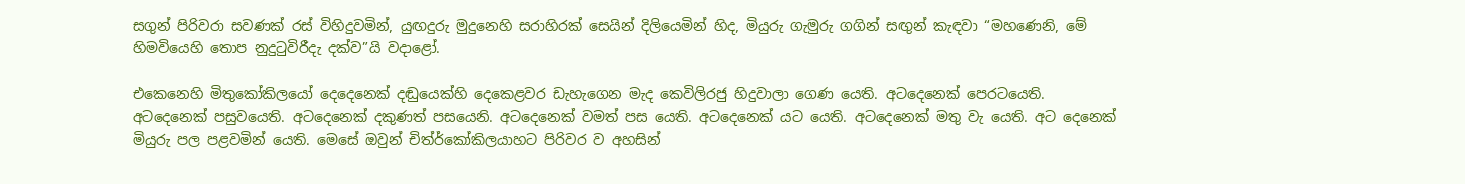සගුන් පිරිවරා සවණක් රස් විහිදුවමින්, යුඟදුරු මුදුනෙහි සරාහිරක් සෙයින් දිලියෙමින් හිද, මියුරු ගැමුරු ගගින් සඟුන් කැඳවා “මහණෙනි, මේ හිමවියෙහි තොප නුදුටුවිරීදැ දක්ව”යි වදාළෝ.

එකෙනෙහි මිතුකෝකිලයෝ දෙදෙනෙක් දඬුයෙක්හි දෙකෙළවර ඩැහැගෙන මැද කෙවිලිරජු හිදුවාලා ගෙණ යෙති. අටදෙනෙක් පෙරටයෙති. අටදෙනෙක් පසුවයෙති. අටදෙනෙක් දකුණත් පසයෙනි. අටදෙනෙක් වමත් පස යෙති. අටදෙනෙක් යට යෙති. අටදෙනෙක් මතු වැ යෙති. අට දෙනෙක් මියුරු පල පළවමින් යෙති. මෙසේ ඔවුන් චිත්ර්කෝකිලයාහට පිරිවර ව අහසින්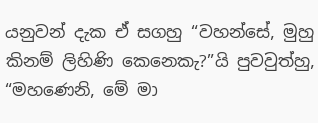යනුවන් දැක ඒ සගහු “වහන්සේ, මුහු කිනම් ලිහිණි කෙනෙකැ?”යි පුවවුත්හු, “මහණෙනි, මේ මා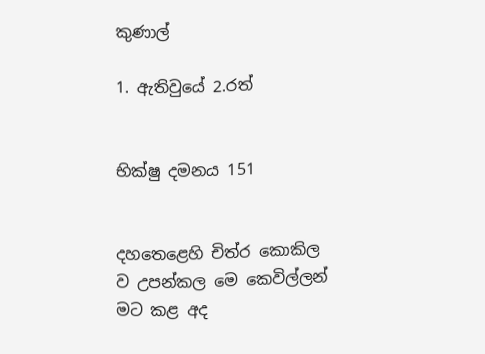කුණාල්

1. ඇතිවුයේ 2.රත්


භික්ෂු දමනය 151


දහතෙළෙහි චිත්ර කොකිල ව උපන්කල මෙ කෙවිල්ලන් මට කළ අද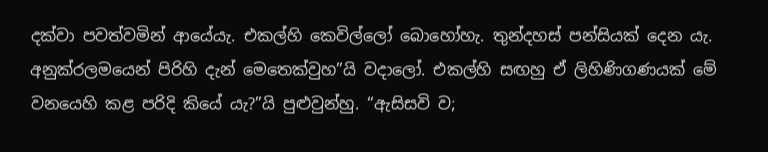දක්වා පවත්වමින් ආයේයැ. එකල්හි කෙවිල්ලෝ බොහෝහැ. තුන්දහස් පන්සියක් දෙන යැ. අනුක්රලමයෙන් පිරිහි දැන් මෙතෙක්වුහ”යි වදාලෝ. එකල්හි සඟහු ඒ ලිහිණිගණයක් මේ වනයෙහි කළ පරිදි කියේ යැ?”යි පුළුවුන්හු. “ඇසිසවි ව;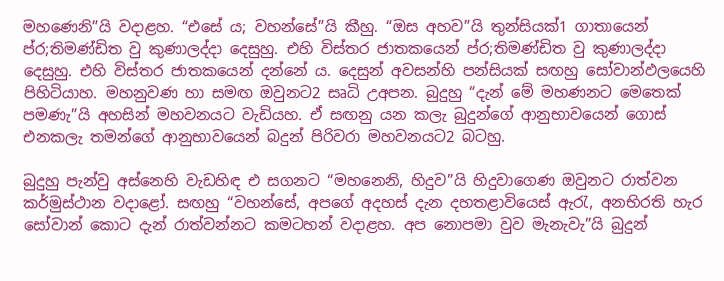මහණෙනි”යි වදාළහ. “එසේ ය; වහන්සේ”යි කීහු. “ඔස අහව”යි තුන්සියක්1 ගාතායෙන් ප්ර;තිමණ්ඩිත වු කුණාලද්දා දෙසුහු. එහි විස්තර ජාතකයෙන් ප්ර;තිමණ්ඩිත වු කුණාලද්දා දෙසුහු. එහි විස්තර ජාතකයෙන් දන්නේ ය. දෙසුන් අවසන්හි පන්සියක් සඟහු සෝවාන්ඵලයෙහි පිහිටියාහ. මහනුවණ හා සමඟ ඔවුනට2 සෘධි උඅපන. බුදුහු “දැන් මේ මහණනට මෙතෙක් පමණැ”යි අහසින් මහවනයට වැඩියහ. ඒ සඟනු යන කලැ බුදුන්ගේ ආනුභාවයෙන් ගොස් එනකලැ තමන්ගේ ආනුභාවයෙන් බදුන් පිරිවරා මහවනයට2 බටහු.

බුදුහු පැන්වු අස්නෙහි වැඩහිඳ එ සගනට “මහනෙනි, හිදුව”යි හිදුවාගෙණ ඔවුනට රාත්වන කර්මුස්ථාන වදාළෝ. සඟහු “වහන්සේ, අපගේ අදහස් දැන දහතළාවියෙස් ඇරැ, අනභිරති හැර සෝවාන් කොට දැන් රාත්වන්නට කමටහන් වදාළහ. අප නොපමා වුව මැනැවැ”යි බුදුන්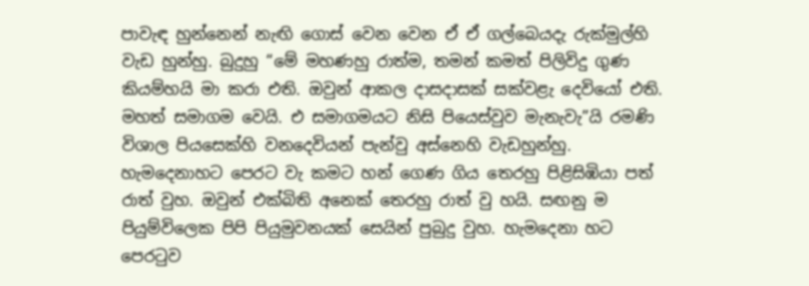පාවැඳ හුන්නෙන් නැඟි ගොස් වෙන වෙන ඒ ඒ ගල්බෙයදැ රුක්මුල්හි වැඩ හුන්හු. බුදුහු “මේ මහණහු රාත්ම, තමන් කමත් පිලිවිදු ගුණ කියම්හයි මා කරා එති. ඔවුන් ආකල දාසදාසක් සක්වළැ දෙවියෝ එති. මහත් සමාගම වෙයි. එ සමාගමයට නිසි පියෙස්වුව මැනැවැ”යි රමණි විශාල පියසෙක්හි වනදෙවියන් පැන්වු අස්නෙහි වැඩහුන්හු. හැමදෙනාහට පෙරට වැ කමට හන් ගෙණ ගිය තෙරහු පිළිසිඹියා පත් රාත් වුහ. ඔවුන් එක්බිති අනෙක් තෙරහු රාත් වු හයි. සඟනු ම පියුම්විලෙක පිපි පියුමුවනයක් සෙයින් පුබුදු වුහ. හැමදෙනා හට පෙරටුව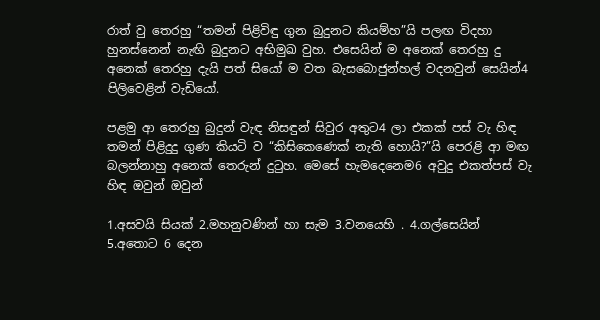රාත් වු තෙරහු “තමන් පිළිවිඳු ගුන බුදුනට කියම්හ”යි පලඟ විදහා හුනස්නෙන් නැඟි බුදුනට අභිමුඛ වුහ. එසෙයින් ම අනෙක් තෙරහු දු අනෙක් තෙරහු දැයි පත් සියෝ ම වත බැසබොජුන්හල් වදනවුන් සෙයින්4 පිලිවෙළින් වැඩියෝ.

පළමු ආ තෙරහු බුදුන් වැඳ නිසඳුන් සිවුර අතුට4 ලා එකක් පස් වැ හිඳ තමන් පිළිදුදු ගුණ කියටි ව “කිසිකෙණෙක් නැති හොයි?”යි පෙරළි ආ මඟ බලන්නාහු අනෙක් තෙරුන් දුටුහ. මෙසේ හැමදෙනෙම6 අවුදු එකත්පස් වැ හිඳ ඔවුන් ඔවුන්

1.අසවයි සියක් 2.මහනුවණින් හා සැම 3.වනයෙහි . 4.ගල්සෙයින් 5.අතොට 6 දෙන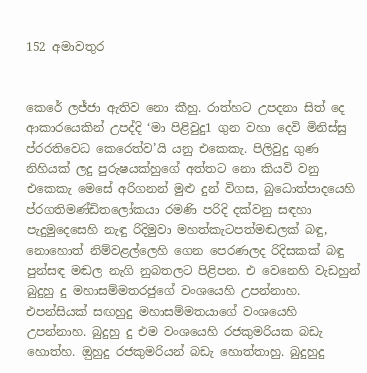152 අමාවතුර


කෙරේ ලජ්ජා ඇතිව නො කීහු. රාත්හට උපදනා සිත් දෙ ආකාරයෙකින් උපද්දි ‘මා පිළිවුදු1 ගුන වහා දෙවි මිනිස්සු ප්රරතිවෙධ කෙරෙත්ව’යි යනු එකෙකැ. පිලිවුදු ගුණ නිහියක් ලදු පුරුෂයක්හුගේ අත්තට නො කියවි වනු එකෙකැ මෙසේ අරිගනන් මුළු දුන් විගස, බුධොත්පාදයෙහි ප්රගතිමණ්ඩිතලෝකයා රමණි පරිදි දක්වනු සඳහා පැදුමුදෙසෙහි නැඳු රිදිමුවා මහත්කැටපත්මඬලක් බඳු, නොහොත් නිම්වළල්ලෙහි ගෙන පෙරණලද රිදිසකක් බඳු පුන්සඳ මඬල නැගි නුබතලට පිළිපන. එ වෙනෙහි වැඩහුන් බුදුහු දු මහාසම්මතරජුගේ වංශයෙහි උපන්නාහ. එපන්සියක් සඟහුදු මහාසම්මතයාගේ වංශයෙහි උපන්නාහ. බුදුහු දු එම වංශයෙහි රජකුමරියක බඩැ හොත්හ. ඔුහුදු රජකුමරියන් බඩැ හොත්තාහු. බුදුහුදු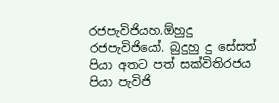රජපැවිජියහ.ඕහුදු රජපැවිජියෝ. බුදුහු දු සේසත් පියා අතට පත් සක්විතිරජය පියා පැවිජි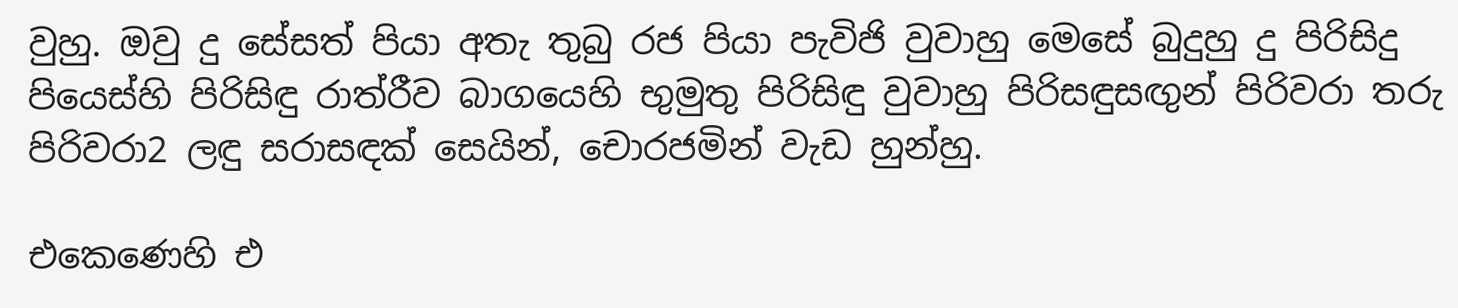වුහු. ඔවු දු සේසත් පියා අතැ තුබු රජ පියා පැවිජි වුවාහු මෙසේ බුදුහු දු පිරිසිදු පියෙස්හි පිරිසිඳු රාත්රීව බාගයෙහි භුමුතු පිරිසිඳු වුවාහු පිරිසඳුසඟුන් පිරිවරා තරු පිරිවරා2 ලඳු සරාසඳක් සෙයින්, චොරජමින් වැඩ හුන්හු.

එකෙණෙහි එ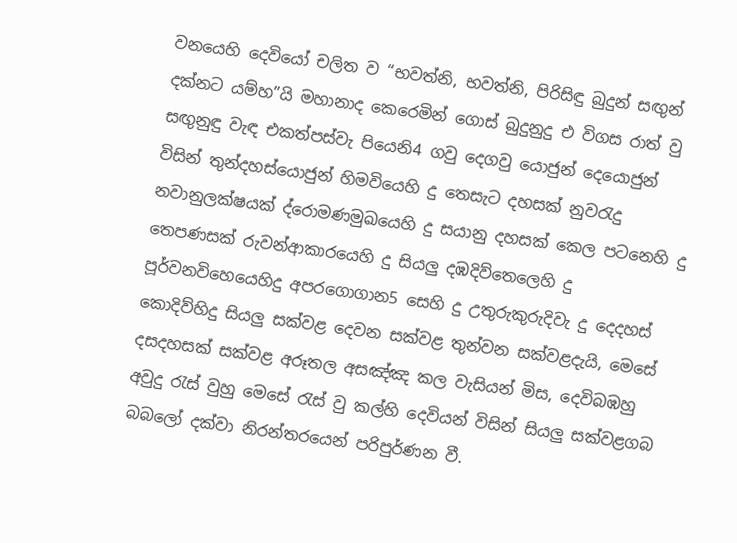වනයෙහි දෙවියෝ චලිත ව “භවත්නි, භවත්නි, පිරිසිඳු බුදුන් සඟුන් දක්නට යම්හ”යි මහානාද කෙරෙමින් ගොස් බුදුනුදු එ විගස රාත් වු සඟුනුඳු වැඳ එකත්පස්වැ පියෙනි4 ගවු දෙගවු යොජුන් දෙයොජුන් විසින් තුන්දහස්යොජුන් හිමවියෙහි දු තෙසැට දහසක් නුවරැදු නවානුලක්ෂයක් ද්රොමණමුඛයෙහි දු සයානු දහසක් කෙල පටනෙහි දු තෙපණසක් රුවන්ආකාරයෙහි දු සියලු දඹදිව්තෙලෙහි දු පූර්වනවිහෙයෙහිදු අපරගොගාන5 සෙහි දු උතුරුකුරුදිවැ දු දෙදහස් කොදිව්හිදු සියලු සක්වළ දෙවන සක්වළ තුන්වන සක්වළදැයි, මෙසේ දසදහසක් සක්වළ අරූතල අසඤ්ඤ කල වැසියන් මිස, දෙවිබඹහු අවුදු රැස් වුහු මෙසේ රැස් වු කල්හි දෙවියන් විසින් සියලු සක්වළගබ බබලෝ දක්වා නිරන්තරයෙන් පරිපුර්ණන වී.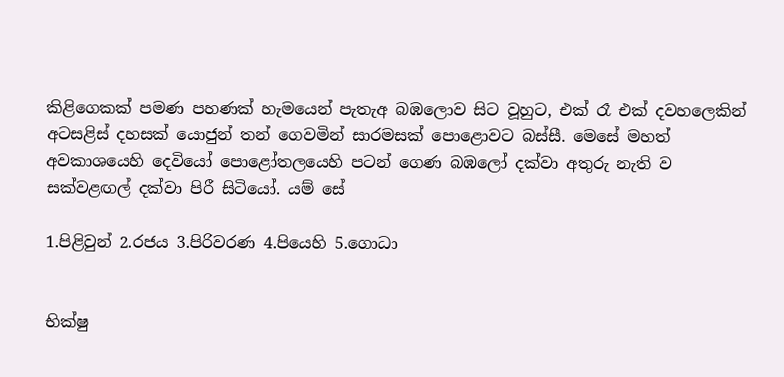කිළිගෙකක් පමණ පහණක් හැමයෙන් පැතැඅ බඹලොව සිට වූහුට, එක් රෑ එක් දවහලෙකින් අටසළිස් දහසක් යොජුන් තන් ගෙවමින් සාරමසක් පොළොවට බස්සී. මෙසේ මහත් අවකාශයෙහි දෙවියෝ පොළෝතලයෙහි පටන් ගෙණ බඹලෝ දක්වා අතුරු නැති ව සක්වළඟල් දක්වා පිරී සිටියෝ. යම් සේ

1.පිළිවුන් 2.රජය 3.පිරිවරණ 4.පියෙහි 5.ගොධා


භික්ෂු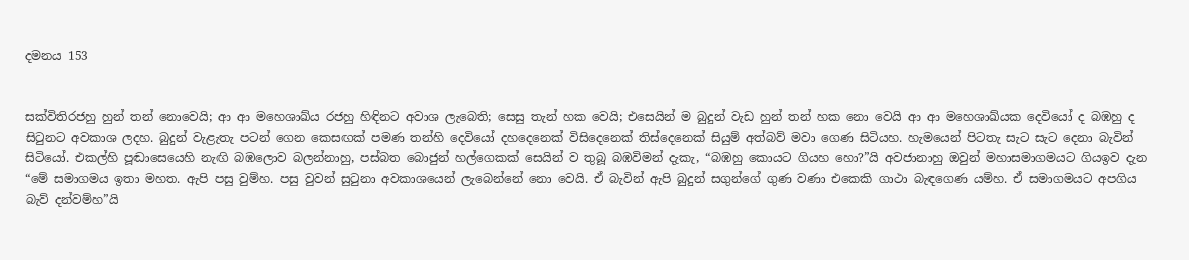දමනය 153


සක්විතිරජහු හුන් තන් නොවෙයි; ආ ආ මහෙශාඛ්ය රජහු හිඳිනට අවාශ ලැබෙති; සෙසු තැන් හක වෙයි; එසෙයින් ම බුදුන් වැඩ හුන් තන් හක නො වෙයි ආ ආ මහෙශාඛ්යක දෙවියෝ ද බඹහු ද සිටුනට අවකාශ ලදහ. බුදුන් වැළැතැ පටන් ගෙන කෙසඟක් පමණ තන්හි දෙවියෝ දහදෙනෙක් විසිදෙනෙක් තිස්දෙනෙක් සියුම් අත්බව් මවා ගෙණ සිටියහ. හැමයෙන් පිටතැ සැට සැට දෙනා බැවින් සිටියෝ. එකල්හි පූඬාසෙයෙහි නැඟි බඹලොව බලන්නාහු, පස්බත බොජුන් හල්ගෙකක් සෙයින් ව තුබූ බඹවිමන් දැකැ, “බඹහු කොයට ගියහ හො?”යි අවජානාහු ඔවුන් මහාසමාගමයට ගියඉව දැන “මේ සමාගමය ඉතා මහත. ඇපි පසු වුම්හ. පසු වුවන් සුටුනා අවකාශයෙන් ලැ‍බෙන්නේ නො වෙයි. ඒ බැවින් ඇපි බුදුන් සගුන්ගේ ගුණ වණා එකෙකි ගාථා බැඳගෙණ යම්හ. ඒ සමාගමයට අපගිය බැව් දන්වම්හ”යි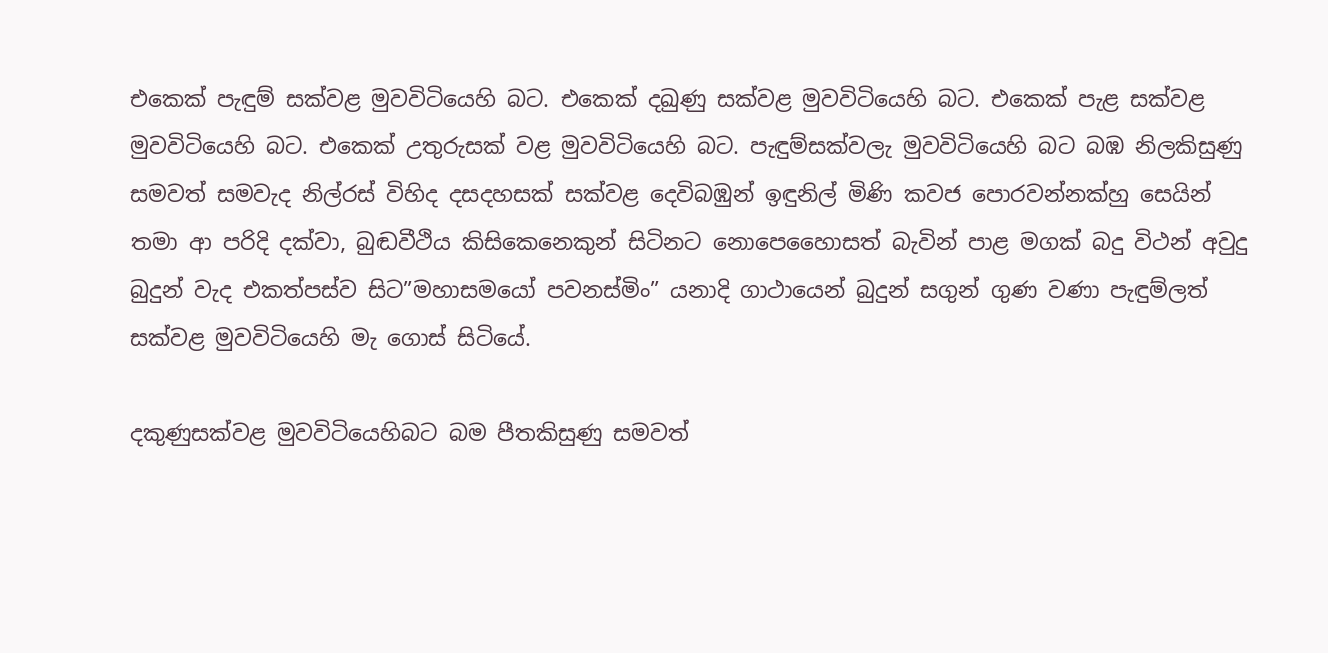එකෙක් පැඳුම් සක්වළ මුවවිටියෙහි බට. එකෙක් දඛුණු සක්වළ මුවවිටියෙහි බට. එකෙක් පැළ සක්වළ මුවවිටියෙහි බට. එකෙක් උතුරුසක් වළ මුවවිටියෙහි බට. පැඳුම්සක්වලැ මුවවිටියෙහි බට බඹ නිලකිසුණු සමවත් සමවැද නිල්රස් විහිද දසදහසක් සක්වළ දෙවිබඹුන් ඉඳුනිල් මිණි කවජ පොරවන්නක්හු සෙයින් තමා ආ පරිදි දක්වා, බුඬවීථිය කිසිකෙනෙකුන් සිටිනට නොපෙහෛාසත් බැවින් පාළ මගක් බදු විථන් අවුදු බුදුන් වැද එකත්පස්ව සිට”මහාසමයෝ පවනස්මිං” යන‍ාදි ගාථායෙන් බුදුන් සගුන් ගුණ වණා පැඳුම්ලත් සක්වළ මුවවිටියෙහි මැ ගොස් සිටියේ.

දකුණුසක්වළ මුවවිටියෙහිබට බම පීතකිසුණු සමවත්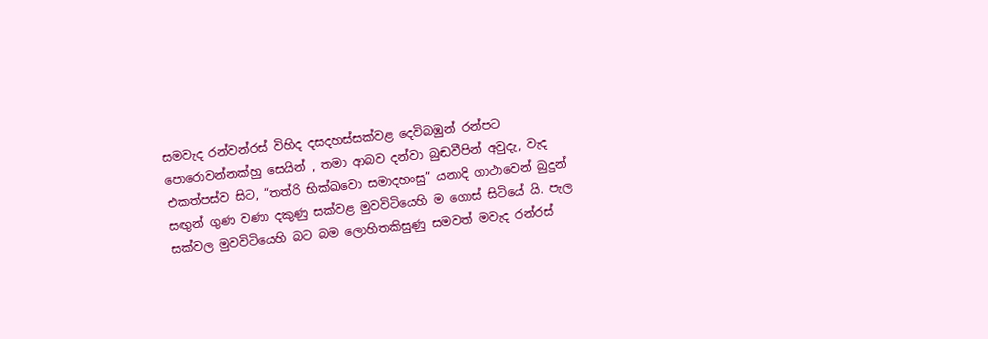සමවැද රන්වන්රස් විහිද දසදහස්සක්වළ දෙවිබඹුන් රන්පට පොරොවන්නක්හු සෙයින් , තමා ආබව දන්වා බුඬවීපින් අවුදැ, වැද එකත්පස්ව සිට, “තත්රි භික්ඛවො සමාදහංසු” යනාදි ගාථාවෙන් බුදුන් සඟුන් ගුණ වණා දකුණු සක්වළ මුවවිටියෙහි ම ගොස් සිටියේ යි. පැල සක්වල මුවවිටියෙහි බට බම ලොහිතකිසුණු සමවත් මවැද රන්රස්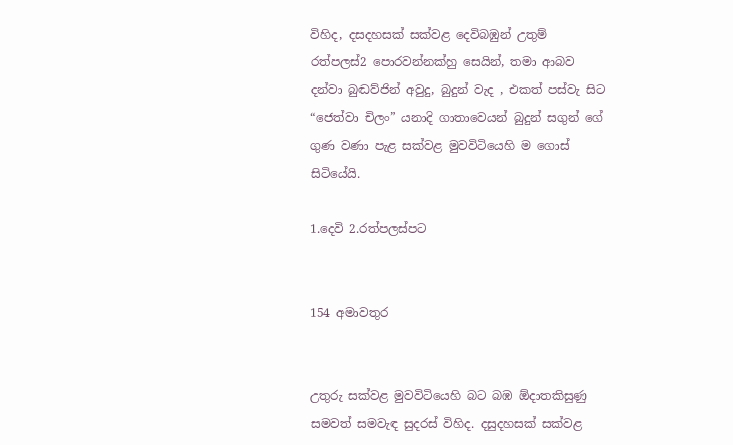විහිද, දසදහසක් සක්වළ දෙවිබඹුන් උතුම් රත්පලස්2 පොරවන්නක්හු සෙයින්, තමා ආබව දන්වා බුඬව්ජින් අවුදු, බුදුන් වැද , එකත් පස්වැ සිට “ජෙත්වා චිලං” යනාදි ගාතාවෙයන් බුදුන් සගුන් ගේ ගුණ වණා පැළ සක්වළ මුවවිටියෙහි ම ගොස් සිටියේයි.

1.දෙවි 2.රත්පලස්පට


154 අමාවතුර


උතුරු සක්වළ මුවවිටියෙහි බට බඹ ඕදාතකිසුණු සමවත් සමවැඳ සුදරස් විහිද. දසුදහසක් සක්වළ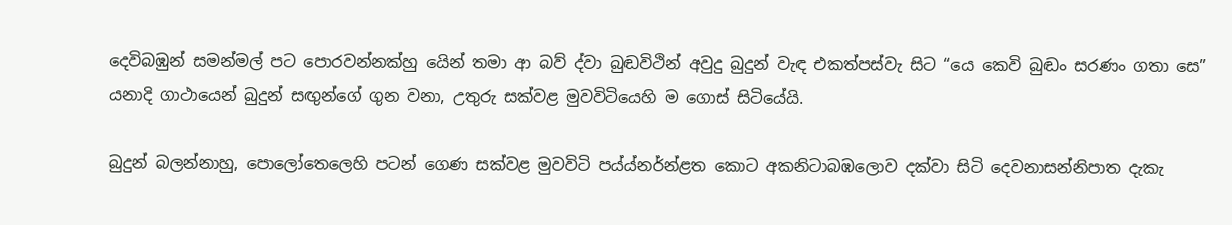දෙවිබඹුන් සමන්මල් පට පොරවන්නක්හු යෙින් තමා ආ බව් ද්වා බුඬවිථින් අවුදු බුදුන් වැඳ එකත්පස්වැ සිට “යෙ කෙවි බුඬං සරණං ගතා සෙ” යනාදි ගාථායෙන් බුදුන් සඟුන්ගේ ගුන වනා, උතුරු සක්වළ මුවවිටියෙහි ම ගොස් සිටියේයි.

බුදුන් බලන්නාහු, පොලෝතෙලෙහි පටන් ගෙණ සක්වළ මුවවිටි පය්ය්නර්න්ළත කොට අකනිටාබඹලොව දක්වා සිටි දෙවනාසන්නිපාත දැකැ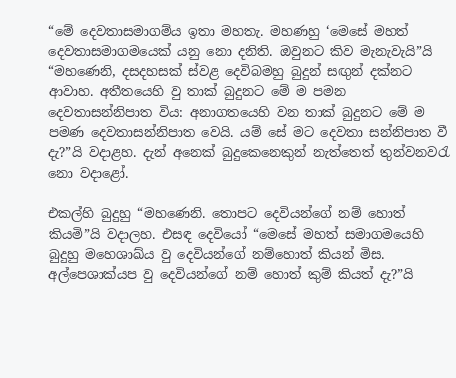“මේ දෙවතාසමාගම්ය ඉතා මහතැ. මහණහු ‘මෙසේ මහත් දෙවතාසමාගමයෙක් යනු නො දනිති. ඔවුනට කිව මැනැවැයි”යි “මහණෙනි, දසදහසක් ස්වළ දෙවිබමහු බුදුන් සඟුන් දක්නට ආවාහ. අතීතයෙහි වු තාක් බුදුනට මේ ම පමන දෙවතාසන්නිපාත විය: අනාගතයෙහි වන තාක් බුදුනට මේ ම පමණ දෙවතාසන්නිපාත වෙයි. යම් සේ මට දෙවතා සන්නිපාත වී දැ?”යි වදාළහ. දැන් අනෙක් බුදුකෙනෙකුන් නැත්තෙත් තුන්වනවරැ නො වදාළෝ.

එකල්හි බුදුහු “මහණෙනි. තොපට දෙවියන්ගේ නම් හොත් කියමි”යි වදාලහ. එසඳ දෙවියෝ “මෙසේ මහත් සමාගමයෙහි බුදුහු මහෙශාඛ්ය වු දෙවියන්ගේ නම්හොත් කියන් මිස. අල්පෙශාක්යප වු දෙවියන්ගේ නම් හොත් කුම් කියත් දැ?”යි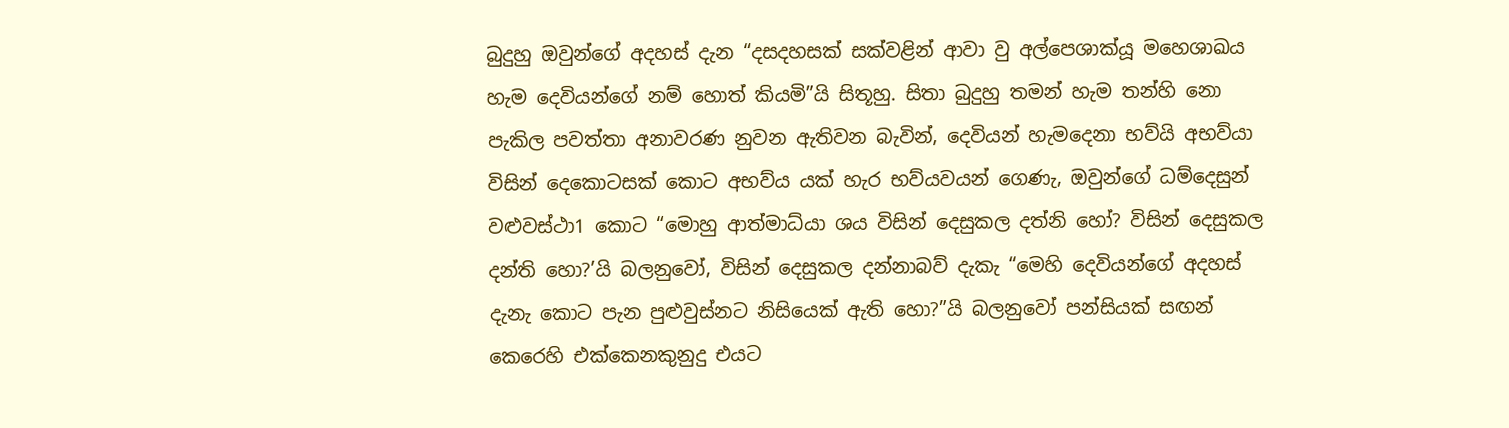බුදුහු ඔවුන්ගේ අදහස් දැන “දසදහසක් සක්වළින් ආවා වු අල්පෙශාක්යූ මහෙශාඛය හැම දෙවියන්ගේ නම් හොත් කියමි”යි සිතූහු. සිතා බුදුහු තමන් හැම තන්හි නො පැකිල පවත්තා අනාවරණ නුවන ඇතිවන බැවින්, දෙවියන් හැමදෙනා භව්යි අභව්යා විසින් දෙකොටසක් කොට අභව්ය යක් හැර භව්යවයන් ගෙණැ, ඔවුන්ගේ ධම්දෙසුන් වළුවස්ථා1 කොට “මොහු ආත්මාධ්යා ශය විසින් දෙසුකල දත්නි හෝ? විසින් දෙසුකල දන්ති හො?’යි බලනුවෝ, විසින් දෙසුකල දන්නාබව් දැකැ “මෙහි දෙවියන්ගේ අදහස් දැනැ කොට පැන පුළුවුස්නට නිසියෙක් ඇති හො?”යි බලනුවෝ පන්සියක් සඟන් කෙරෙහි එක්කෙනකුනුදු එයට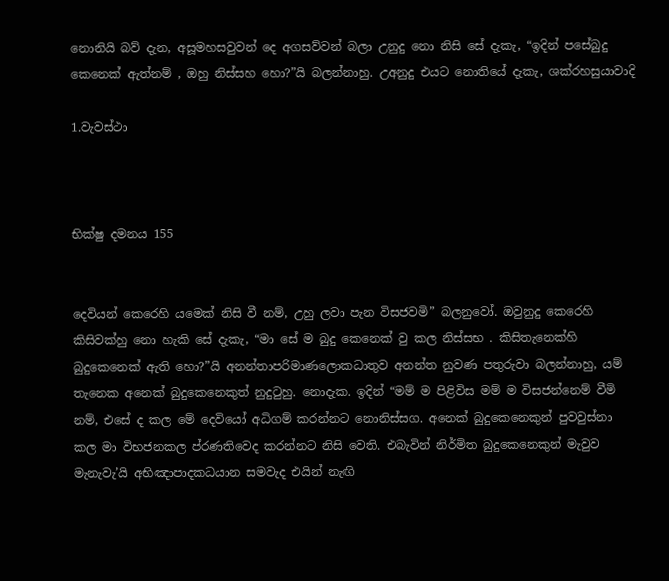නොනියි බව් දැන, අසූමහසවුවන් දෙ අගසව්වන් බලා උනුදු නො නිසි සේ දැකැ, “ඉදින් පසේබුදු කෙනෙක් ඇත්නම් , ඔහු නිස්සහ හො?”යි බලන්නාහු. උඅනුදු එයට නොතියේ දැකැ, ශක්රහසුයාවාදි

1.වැවස්ථා



භික්ෂු දමනය 155


දෙවියන් කෙරෙහි යමෙක් නිසි වී නම්, උහු ලවා පැන විසජවමි” බලනුවෝ. ඔවුනුදු කෙරෙහි කිසිවක්හු නො හැකි සේ දැකැ, “මා සේ ම බුදු කෙනෙක් වු කල නිස්සභ . කිසිතැනෙක්හි බුදුකෙනෙක් ඇති හො?”යි අනන්තාපරිමාණලොකධාතුව අනන්ත නුවණ පතුරුවා බලන්නාහු, යම් තැනෙක අනෙක් බුදුකෙනෙකුත් නුදුටුහු. නොදැක. ඉදින් “මම් ම පිළිවිස මම් ම විසජන්නෙම් වීමි නම්, එසේ ද කල මේ දෙවියෝ අධිගම් කරන්නට නොනිස්සග. අනෙක් බුදුකෙනෙකුන් පුවවුස්නා කල මා විභජනකල ප්රණතිවෙද කරන්නට නිසි වෙති. එබැවින් නිර්මිත බුදුකෙනෙකුන් මැවුව මැනැවැ’යි අභිඤාපාදකධයාන සමවැද එයින් නැඟි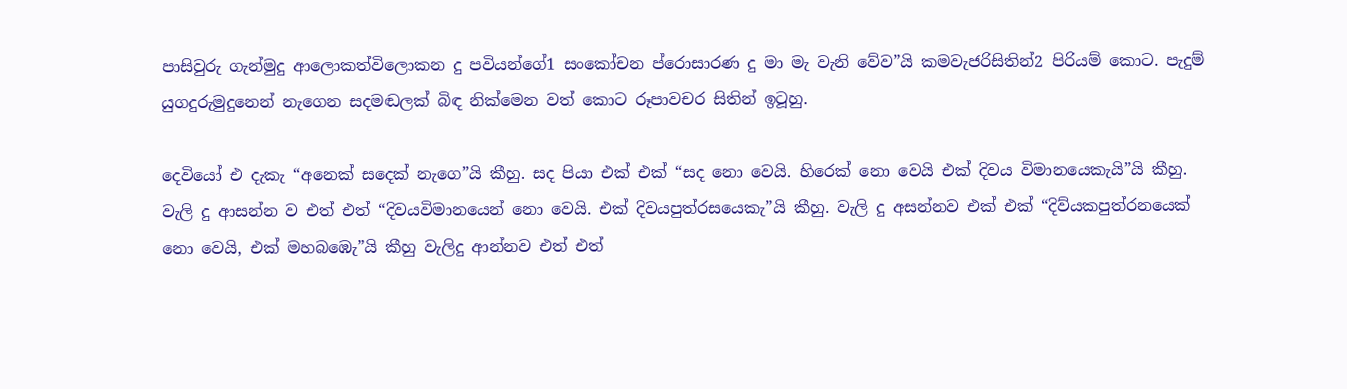පාසිවුරු ගැන්මුදු ආලොකත්විලොකන දු පවියන්ගේ1 සං‍කෝචන ප්රොසාරණ දු මා මැ වැනි වේව”යි කමවැජරිසිතින්2 පිරියම් කොට. පැදුම් යුගදුරුමුදුනෙන් නැගෙන සදමඬලක් බිඳ නික්මෙන වත් කොට රූපාවචර සිතින් ඉටූහු.

දෙවියෝ එ දැකැ “අනෙක් සදෙක් නැගෙ”යි කීහු. සද පියා එක් එක් “සද නො වෙයි. හිරෙක් නො වෙයි එක් දිවය විමානයෙකැයි”යි කීහු. වැලි දු ආසන්න ව එත් එත් “දිවයවිමානයෙන් නො වෙයි. එක් දිවයපුත්රසයෙකැ”යි කීහු. වැලි දු අසන්නව එක් එක් “දිව්යකපුත්රනයෙක් නො වෙයි, එක් මහබඹෙැ”යි කීහු වැලිදු ආන්නව එත් එත්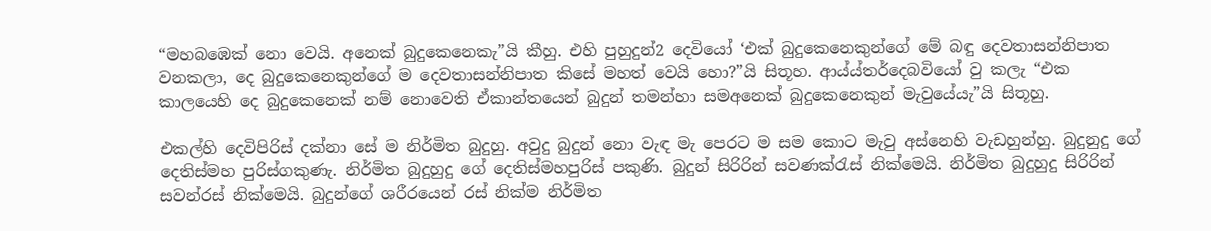“මහබඹෙක් නො වෙයි. අනෙක් බුදුකෙනෙකැ”යි කීහු. එහි පුහුදුන්2 දෙවියෝ ‘එක් බුදුකෙනෙකුන්ගේ මේ බඳු දෙවතාසන්නිපාත වනකලා, දෙ බුදුකෙනෙකුන්ගේ ම දෙවතාසන්නිපාත කිසේ මහත් වෙයි හො?”යි සිතූහ. ආය්ය්තර්දෙබවියෝ වු කලැ “එක කාලයෙහි දෙ බුදුකෙනෙක් නම් නොවෙති ඒකාන්තයෙන් බුදුන් තමන්හා සමඅනෙක් බුදුකෙනෙකුන් මැවුයේයැ”යි සිතූහු.

එකල්හි දෙවිපිරිස් දක්නා සේ ම නිර්මිත බුදුහු. අවුදු බුදුන් නො වැඳ මැ පෙරට ම සම කොට මැවු අස්නෙහි වැඩහුන්හු. බුදුනුදු ගේ දෙතිස්මහ පුරිස්ගකුණැ. නිර්මිත බුදුහුදු ගේ දෙතිස්මහපුරිස් පකුණි. බුදුන් සිරිරින් සවණක්රැස් නික්මෙයි. නිර්මිත බුදුහුදු සිරිරින් සවන්රස් නික්මෙයි. බුදුන්ගේ ශරීරයෙන් රස් නික්ම නිර්මිත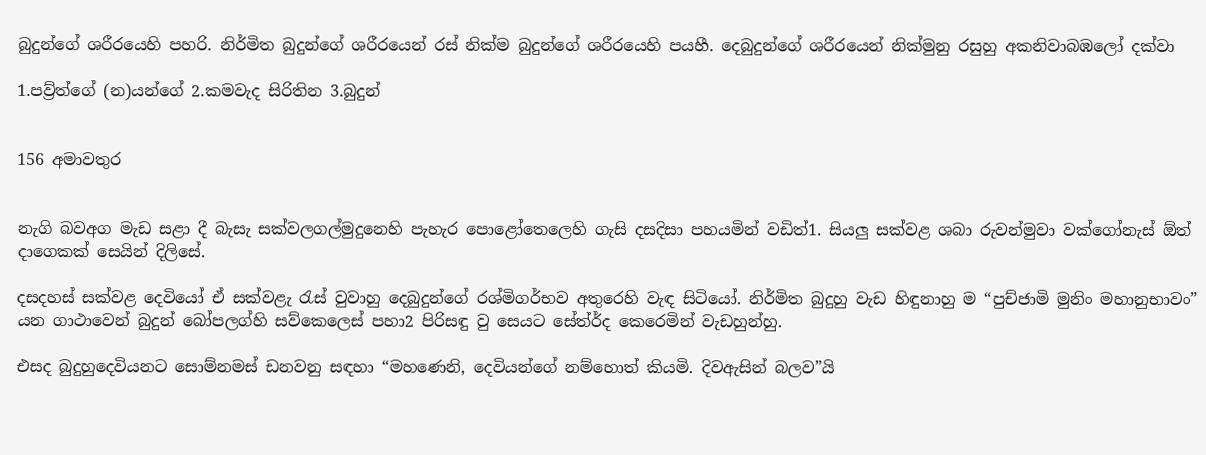බුදුන්ගේ ශරීරයෙහි පහරි. නිර්මිත බුදුන්ගේ ශරීරයෙන් රස් නික්ම බුදුන්ගේ ශරීරයෙහි පයහී. දෙබුදුන්ගේ ශරීරයෙන් නික්මුනු රසුහු අකනිවාබඹලෝ දක්වා

1.පව්‍ර්ත්ගේ (න)යන්ගේ 2.කමවැද සිරිතින 3.බුදුන්


156 අමාවතුර


නැගි බවඅග මැඩ සළා දී බැසැ සක්වලගල්මුදුනෙහි පැහැර පොළෝතෙලෙහි ගැසි දසදිසා පහයමින් වඩිත්1. සියලු සක්වළ ශබා රුවන්මුවා වක්ගෝනැස් ඕත් දාගෙකක් සෙයින් දිලිසේ.

දසදහස් සක්වළ දෙවියෝ ඒ සක්වළැ රැස් වුවාහු දෙබුදුන්ගේ රශ්මිගර්භව අතුරෙහි වැඳ සිටියෝ. නිර්මිත බුදුහු වැඩ හිඳුනාහු ම “පුච්ජාමි මුනිං මහානුභාවං” යන ගාථාවෙන් බුදුන් බෝපලග්හි සව්කෙලෙස් පහා2 පිරිසඳු වු සෙයට සේත්ර්ද කෙරෙමින් වැඩහුන්හු.

එසද බුදුහුදෙවියනට සොම්නමස් ඩනවනු සඳහා “මහණෙනි, දෙවියන්ගේ නම්හොත් කියමි. දිවඇසින් බලව”යි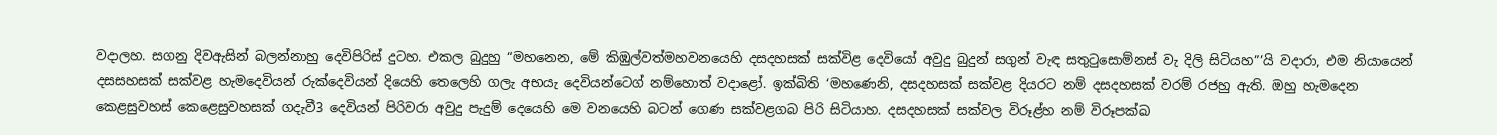වදාලහ. සගනු දිවඇසින් බලන්නාහු දෙවිපිරිස් දුටහ. එකල බුදුහු “මහනෙන, මේ කිඹුල්වත්මහවනයෙහි දසදහසක් සක්විළ දෙවියෝ අවුදු බුදුන් සගුන් වැඳ සතුටුසොම්නස් වැ දිලි සිටියහ”’යි වදාරා, එම නියායෙන් දසසහසක් සක්වළ හැමදෙවියන් රුක්දෙවියන් දියෙහි තෙලෙහි ගලැ අභයැ දෙවියන්ටෙග් නම්හොත් වදාළෝ. ඉක්බිති ‘මහණෙනි, දසදහසක් සක්වළ දියරට නම් දසදහසක් වරම් රජහු ඇති. ඔහු හැමදෙන කෙළසුවහස් කෙළෙසුවහසක් ගදැවී3 දෙවියන් පිරිවරා අවුදු පැදුම් දෙයෙහි මෙ වනයෙහි බටන් ගෙණ සක්වළගබ පිරි සිටියාහ. දසදහසක් සක්වල විරූළ්හ නම් විරූපක්ඛ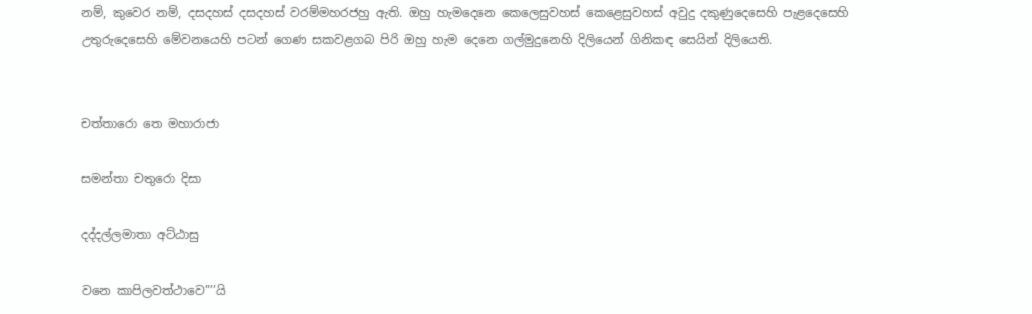නම්, කුවෙර නම්, දසදහස් දසදහස් වරම්මහරජහු ඇති. ඔහු හැමදෙනෙ කෙලෙසුවහස් කෙළෙසුවහස් අවුදු දකුණුදෙසෙහි පැළදෙසෙහි උතුරුදෙසෙහි මේවනයෙහි පටන් ගෙණ සකවළගබ පිරි ඔහු හැම දෙනෙ ගල්මුදුනෙහි දිලියෙන් ගිනිකඳ සෙයින් දිලියෙති.


චත්තාරො තෙ මහාරාජා

සමන්තා චතුරො දිසා

දද්දල්ලමාතා අට්ඨාසු

වනෙ කාපිලවත්ථාවෙ”’’යි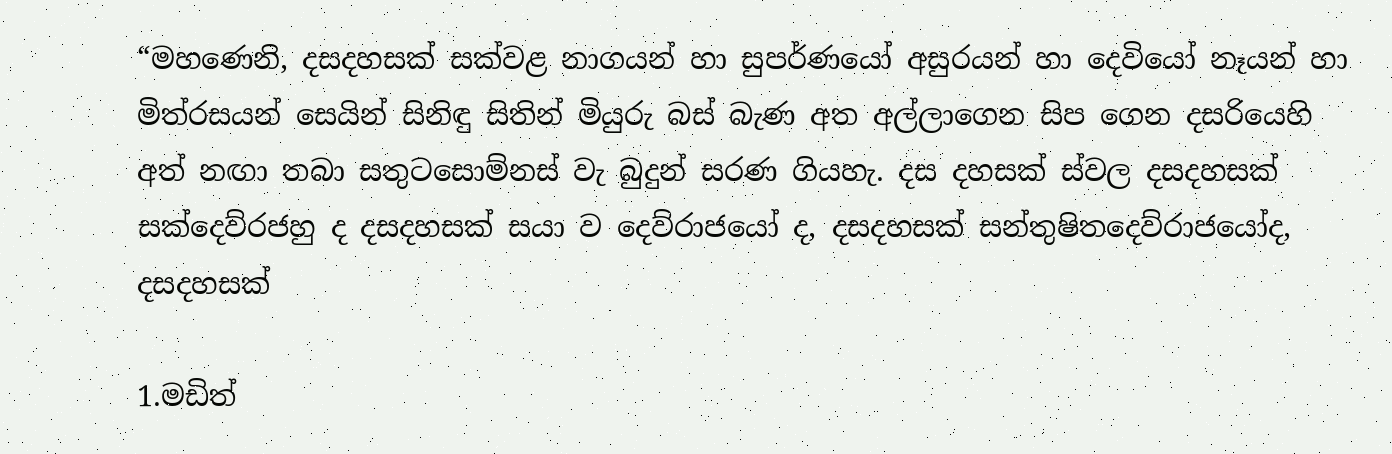“මහණෙනි, දසදහසක් සක්වළ නාගයන් හා සුපර්ණයෝ අසුරයන් හා දෙවියෝ නෑයන් හා මිත්රසයන් සෙයින් සිනිඳු සිතින් මියුරු බස් බැණ අත අල්ලාගෙන සිප ගෙන දසරියෙහි අත් නඟා තබා සතුටසොම්නස් වැ බුදුන් සරණ ගියහැ. දස දහසක් ස්වල දසදහසක් සක්දෙව්රජහු ද දසදහසක් සයා ව දෙව්රාජයෝ ද, දසදහසක් සන්තුෂිතදෙව්රාජයෝද, දසදහසක්

1.මඩිත්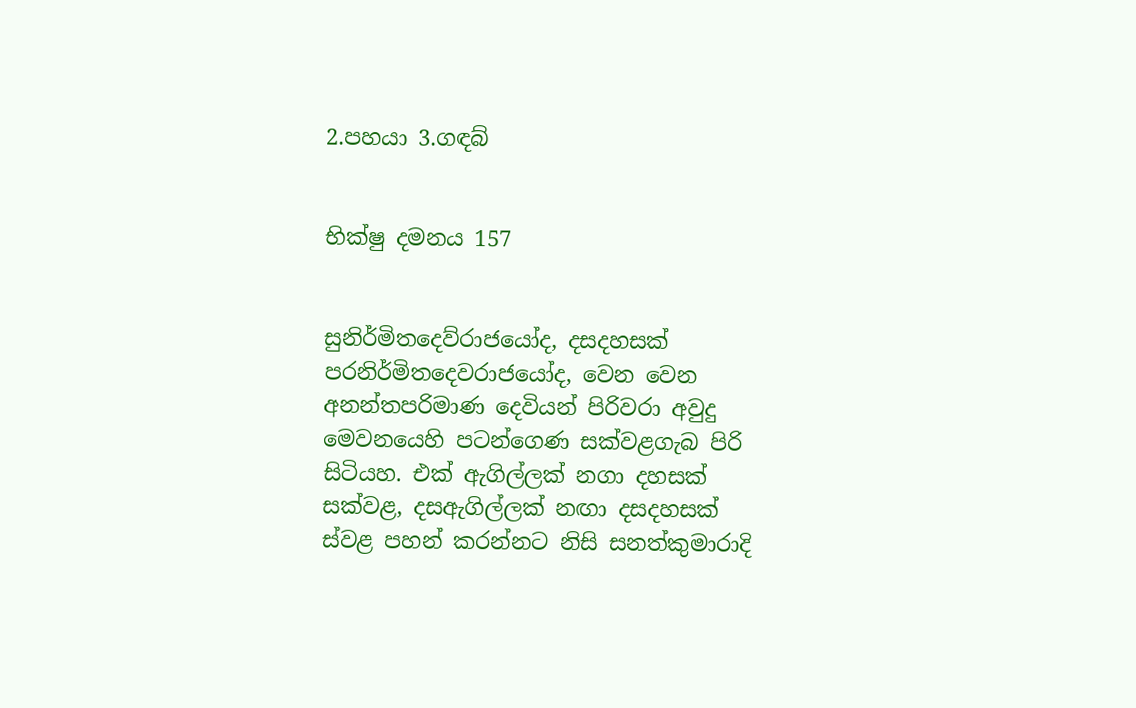2.පහයා 3.ගඳබ්


භික්ෂු දමනය 157


සුනිර්මිතදෙව්රාජයෝද, දසදහසක් පරනිර්මිතදෙවරාජයෝද, වෙන වෙන අනන්තපරිමාණ දෙවියන් පිරිවරා අවුදු මෙවනයෙහි පටන්ගෙණ සක්වළගැබ පිරි සිටියහ. එක් ඇගිල්ලක් නගා දහසක් සක්වළ, දසඇගිල්ලක් නඟා දසදහසක් ස්වළ පහන් කරන්නට නිසි සනත්කුමාරාදි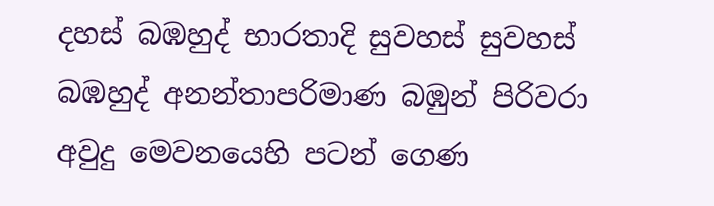දහස් බඹහුද් භාරතාදි සුවහස් සුවහස් බඹහුද් අනන්තාපරිමාණ බඹුන් පිරිවරා අවුදු මෙවනයෙහි පටන් ගෙණ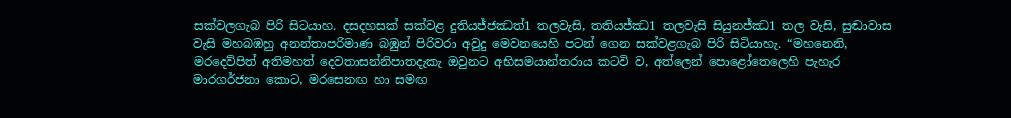සක්වලගැබ පිරි සිටයාහ. දසදහසක් සක්වළ දුතියජ්ජඣත්1 තලවැසි, තතියජ්ඣ1 තලවැසි සියුනජ්ඣ1 තල වැසි, සුඬාවාස වැසි මහබඹහු අනන්තාපරිමාණ බඹුන් පිරිවරා අවුදු මෙවනයෙහි පටන් ගෙන සක්වළගැබ පිරි සිටියාහැ. “මහනෙනි, මරදෙව්පිත් අතිමහත් දෙවතාසන්නිපාතදැකැ ඔවුනට අභිසමයාන්තරාය කටවි ව, අත්ලෙන් පොළෝතෙලෙහි පැහැර මාරගර්ජනා කොට, මරසෙනඟ හා සමඟ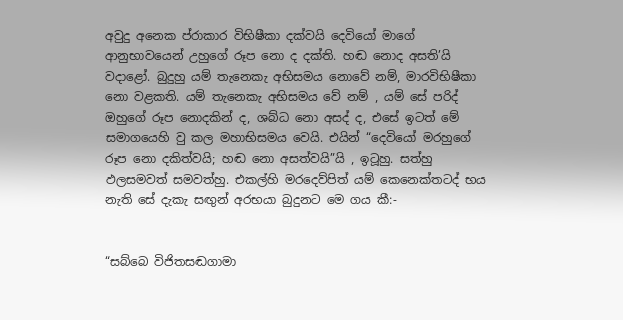අවුදු අනෙක ප්රාකාර විභිෂීකා දක්වයි දෙවියෝ මාගේ ආනුභාවයෙන් උහුගේ රූප නො ද දක්ති. හඬ නොද අසති’යි වදාළෝ. බුදුහු යම් තැනෙකැ අභිසමය නොවේ නම්, මාරවිභිෂීකා නො වළකති. යම් තැනෙකැ අභිසමය වේ නම් , යම් සේ පරිද් ඔහුගේ රූප නොදකින් ද, ශබ්ධ නො අසද් ද, එසේ ඉටත් මේ සමාගයෙහි වු කල මහාභිසමය වෙයි. එයින් “දෙවියෝ මරහුගේ රූප නො දකිත්වයි; හඬ නො අසත්වයි”යි , ඉටූහු. සත්හු ඵලසමවත් සමවත්හු. එකල්හි මරදෙව්පිත් යම් කෙනෙක්තටද් භය නැති සේ දැකැ සඟුන් අරභයා බුදුනට මෙ ගය කී:-


“සබ්බෙ විජිතසඬගාමා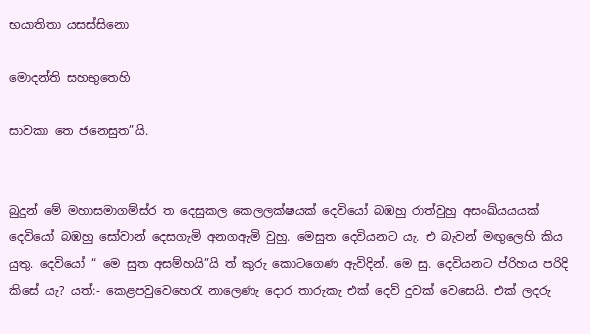භයාතිතා යසස්සිනො

මොදන්ති සහභුතෙහි

සාවකා තෙ ජනෙසුත”යි.


බුදුන් මේ මහාසමාගම්ස්ර ත දෙසුකල කෙලලක්ෂයක් දෙවියෝ බඹහු රාත්වුහු අසංඛ්යයයක් දෙවියෝ බඹහු සෝවාන් දෙසගැමි අනගඇමි වුහු. මෙසුත දෙවියනට යැ. එ බැවන් මඟුලෙහි කිය යුතු. දෙවියෝ “ මෙ සුත අසම්හයි”යි ත් කුරු කොටගෙණ ඇවිදින්. මෙ සු. දෙවියනට ප්රිහය පරිදි කිසේ යැ? යත්:- කෙළපවුවෙහෙරැ නාලෙණැ දොර තාරුකැ එක් දෙව් දුවක් වෙසෙයි. එක් ලදරු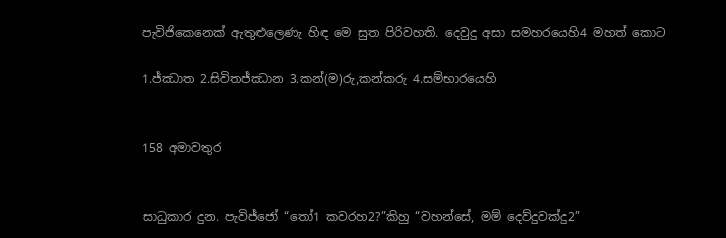පැවිජිකෙනෙක් ඇතුළුලෙණැ හිඳ මෙ සුත පිරිවහති. දෙවුදු අසා සමහරයෙහි4 මහත් කොට

1.ජ්ඣාත 2.සිවිතජ්ඣාන 3.කන්(ම)රු,කන්කරු 4.සම්භාරයෙහි


158 අමාවතුර


සාධුකාර දුන. පැවිජ්ජෝ “තෝ1 කවරහ2?”කිහු “වහන්සේ, මම් දෙව්දුවක්දු2”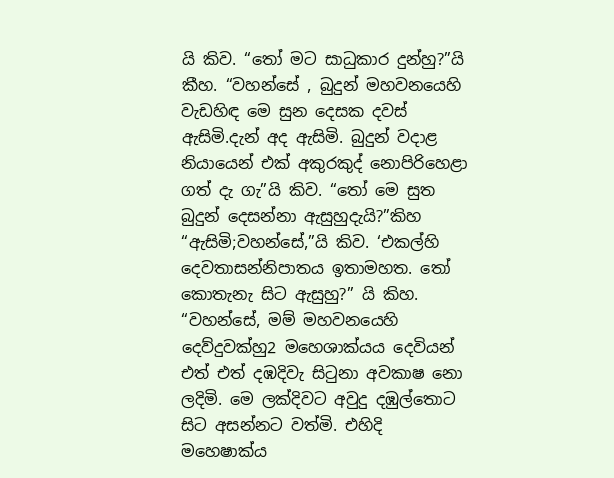යි කිව. “තෝ මට සාධුකාර දුන්හු?”යි කීහ. “වහන්සේ , බුදුන් මහවනයෙහි වැඩහිඳ මෙ සුන දෙසක දවස් ඇසිමි.දැන් අද ඇසිමි. බුදුන් වදාළ නියායෙන් එක් අකුරකුද් නොපිරිහෙළා ගත් දැ ගැ”යි කිව. “තෝ මෙ සුත බුදුන් දෙසන්නා ඇසුහුදැයි?”කිහ “ඇසිමි;වහන්සේ,”යි කිව. ‘එකල්හි දෙවතාසන්නිපාතය ඉතාමහත. තෝ කොතැනැ සිට ඇසුහු?” යි කිහ. “වහන්සේ, මම් මහවනයෙහි දෙව්දුවක්හු2 මහෙශාක්යය දෙවියන් එත් එත් දඹදිවැ සිටුනා අවකාෂ නො ලදිමි. මෙ ලක්දිවට අවුදු දඹුල්තොට සිට අසන්නට වත්මි. එහිදි මහෙෂාක්ය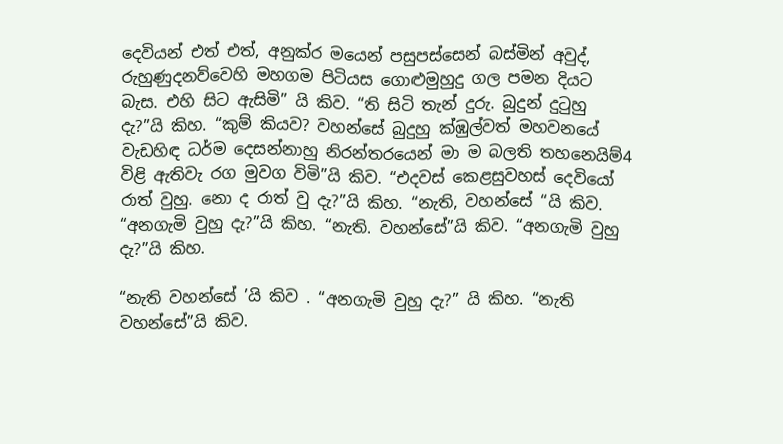දෙවියන් එත් එත්, අනුක්ර මයෙන් පසුපස්සෙන් බස්මින් අවුද්, රුහුණුදනව්වෙහි මහගම පිටියස ගොළුමුහුදු ගල පමන දියට බැස. එහි සිට ඇසිමි” යි කිව. “ති සිටි තැන් දුරු. බුදුන් දුටුහු දැ?”යි කිහ. “කුම් කියව? වහන්සේ බුදුහු ක්ඹුල්වත් මහවනයේ වැඩහිඳ ධර්ම දෙසන්නාහු නිරන්තරයෙන් මා ම බලති තහනෙයිම්4 විළි ඇතිවැ රග මුවග විමි”යි කිව. “එදවස් කෙළසුවහස් දෙවියෝ රාත් වුහු. නො ද රාත් වු දැ?”යි කිහ. “නැති, වහන්සේ “යි කිව. “අනගැමි වුහු දැ?”යි කිහ. “නැති. වහන්සේ”යි කිව. “අනගැමි වුහු දැ?”යි කිහ.

“නැති වහන්සේ ’යි කිව . “අනගැමි වුහු දැ?” යි කිහ. “නැති වහන්සේ”යි කිව.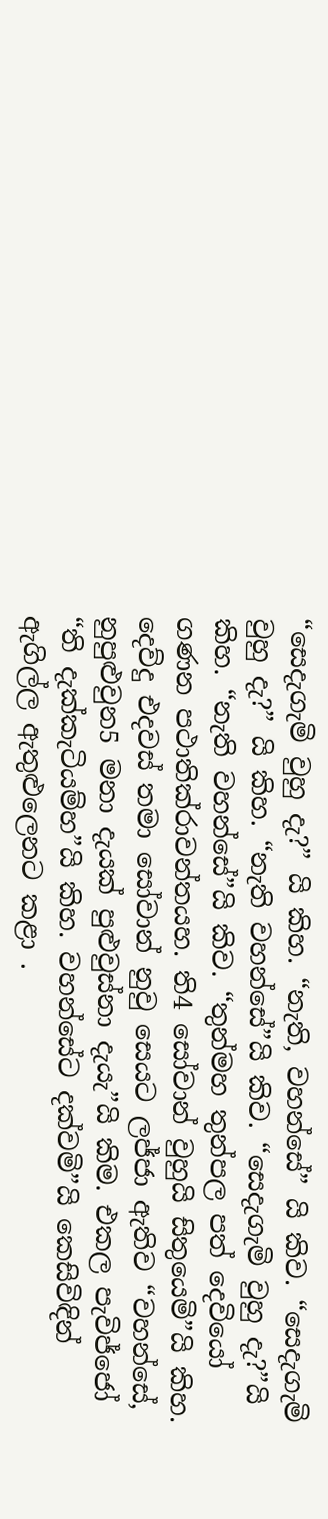“සෙදැගැමි වුහු දැ?” යි කිහ. “නැති, වහන්සේ” යි කිව. “සෙදැගැමි වුහු දැ?” යි කිහ. “නැති වහන්සේ”යි කිව. “සෙදැගැමි වුහු දැ?”යි කිහ. “නැති වහන්සේ”යි කිව. “තුන්මහ තුන්පල පත් දෙවියෝ ගණන පථාතික්රාවන්තයහ. ති4 සෝවාන් වුහුයි සිතුයෙමි”යි කිහ. දෙව්දු එදවස් තමා සෝවාන් නුවු සෙයට ලජ්ජා ඇතිව “වහන්සේ, නුපුළුවුන5 මනා දැයක් පුළුවුස්නා දැයැ”යි කිම. එකල පැවිජ්ජෝ “ති දැක්කැටියම්හ”යි කිහ. වහන්සේට දක්වමි”යි කෙසිවිඳින් ඇගිල්ල ඇතුළුලෙනට කළා .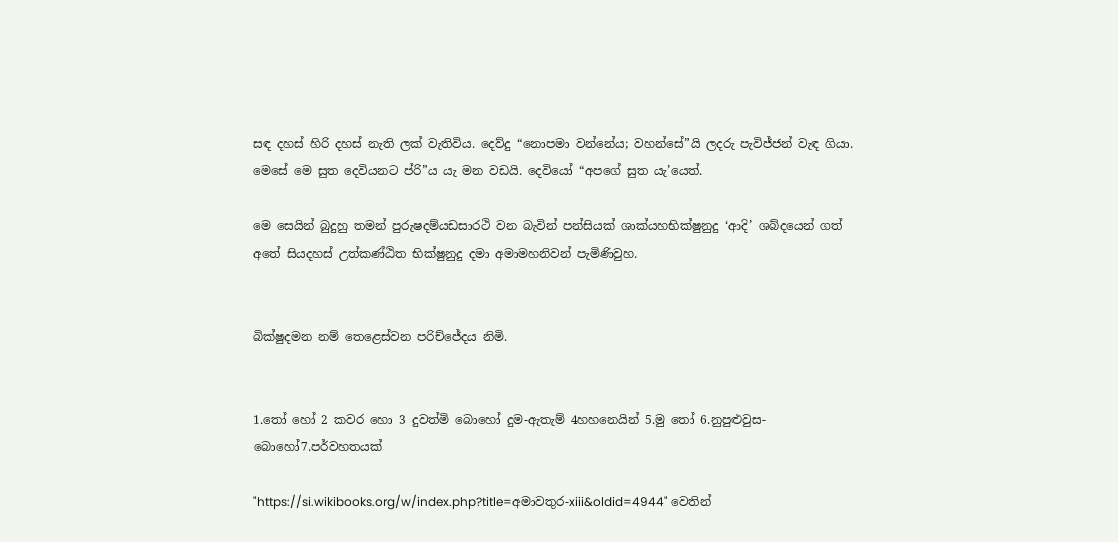සඳ දහස් හිරි දහස් නැති ලක් වැතිවිය. දෙව්දු “නොපමා වන්නේය; වහන්සේ”යි ලදරු පැවිජ්ජන් වැඳ ගියා. මෙසේ මෙ සුත දෙවියනට ප්රි”ය යැ මන වඩයි. දෙවියෝ “අපගේ සුත යැ’යෙත්.

මෙ සෙයින් බුදුහු තමන් පුරුෂදම්යඩසාරථි වන බැවින් පන්සියක් ශාක්යහභික්ෂුනුදු ‘ආදි’ ශබ්දයෙන් ගත් අතේ සියදහස් උත්කණ්ඨිත භික්ෂුනුදු දමා අමාමහනිවන් පැමිණිවුහ.


බික්ෂුදමන නම් තෙළෙස්වන පරිච්ජේදය නිමි.


1.තෝ හෝ 2 කවර හො 3 දුවත්මි බොහෝ දුම-ඇතැම් 4හහනෙයින් 5.මු තෝ 6.නුපුළුවුස-බොහෝ7.පර්වහතයක්

"https://si.wikibooks.org/w/index.php?title=අමාවතුර-xiii&oldid=4944" වෙතින්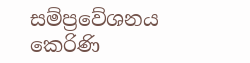සම්ප්‍රවේශනය කෙරිණි